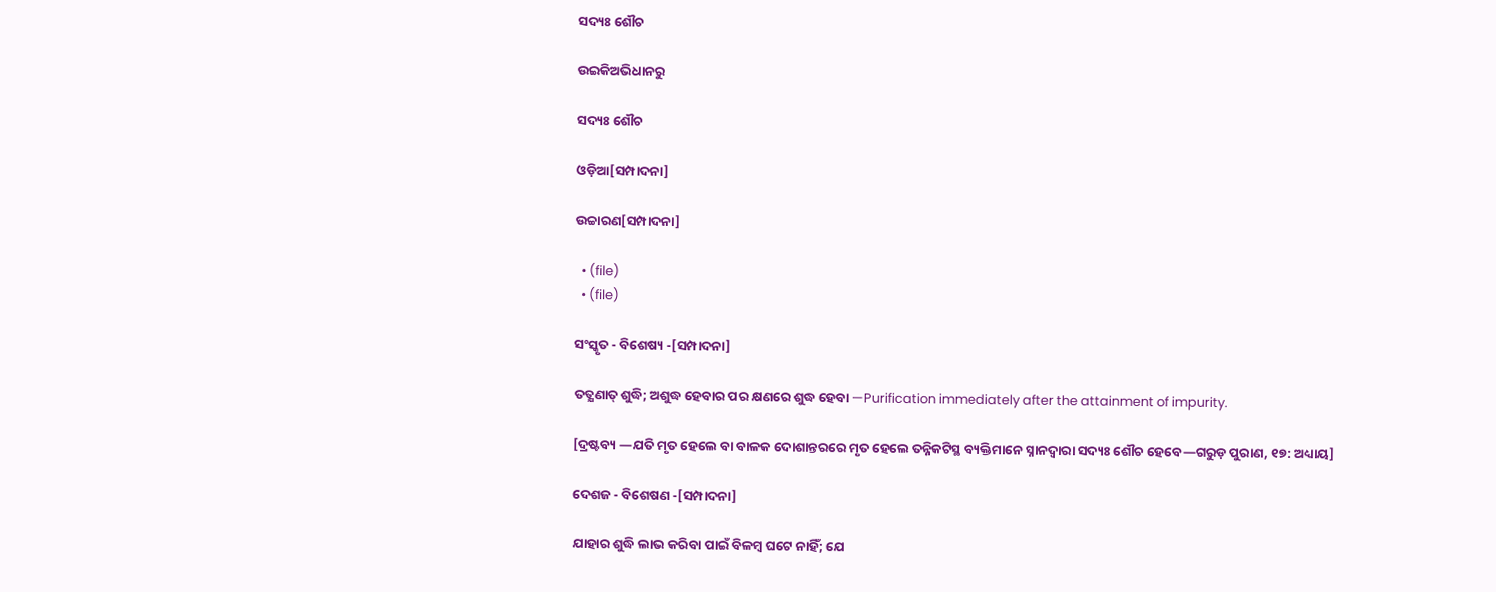ସଦ୍ୟଃ ଶୌଚ

ଉଇକିଅଭିଧାନ‌ରୁ

ସଦ୍ୟଃ ଶୌଚ

ଓଡ଼ିଆ[ସମ୍ପାଦନା]

ଉଚ୍ଚାରଣ[ସମ୍ପାଦନା]

  • (file)
  • (file)

ସଂସ୍କୃତ - ବିଶେଷ୍ୟ -[ସମ୍ପାଦନା]

ତତ୍କ୍ଷଣାତ୍ ଶୁଦ୍ଧି; ଅଶୁଦ୍ଧ ହେବାର ପର କ୍ଷଣରେ ଶୁଦ୍ଧ ହେବା —Purification immediately after the attainment of impurity.

[ଦ୍ରଷ୍ଟବ୍ୟ —ଯତି ମୃତ ହେଲେ ବା ବାଳକ ଦୋଶାନ୍ତରରେ ମୃତ ହେଲେ ତନ୍ନିକଟିସ୍ଥ ବ୍ୟକ୍ତିମାନେ ସ୍ନାନଦ୍ୱାରା ସଦ୍ୟଃ ଶୌଚ ହେବେ—ଗରୁଡ଼ ପୁରାଣ, ୧୭: ଅଧ୍ୟାୟ]

ଦେଶଜ - ବିଶେଷଣ -[ସମ୍ପାଦନା]

ଯାହାର ଶୁଦ୍ଧି ଲାଭ କରିବା ପାଇଁ ବିଳମ୍ୱ ଘଟେ ନାହିଁ; ଯେ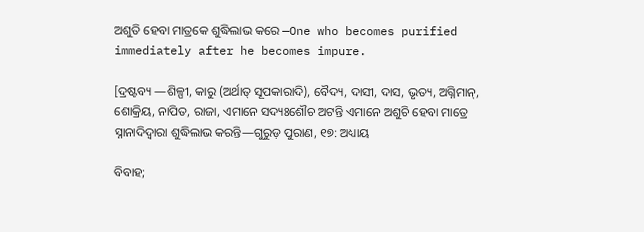ଅଶୁତି ହେବା ମାତ୍ରକେ ଶୁଦ୍ଧିଲାଭ କରେ —One who becomes purified immediately after he becomes impure.

[ଦ୍ରଷ୍ଟବ୍ୟ —ଶିଳ୍ପୀ, କାରୁ (ଅର୍ଥାତ୍ ସୂପକାରାଦି), ବୈଦ୍ୟ, ଦାସୀ, ଦାସ, ଭୃତ୍ୟ, ଅଗ୍ନିମାନ୍, ଶୋକ୍ରିୟ, ନାପିତ, ରାଜା, ଏମାନେ ସଦ୍ୟଃଶୌଚ ଅଟନ୍ତି ଏମାନେ ଅଶୁଚି ହେବା ମାତ୍ରେ ସ୍ନାନାଦିଦ୍ୱାରା ଶୁଦ୍ଧିଲାଭ କରନ୍ତି—ଗୁରୁଡ଼ ପୁରାଣ, ୧୭: ଅଧ୍ୟାୟ

ବିବାହ;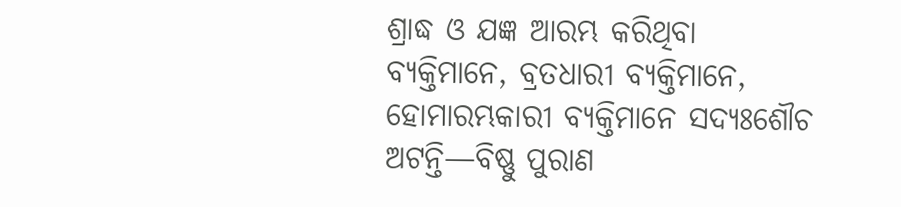ଶ୍ରାଦ୍ଧ ଓ ଯଜ୍ଞ ଆରମ୍ଭ କରିଥିବା ବ୍ୟକ୍ତିମାନେ, ବ୍ରତଧାରୀ ବ୍ୟକ୍ତିମାନେ, ହୋମାରମ୍ଭକାରୀ ବ୍ୟକ୍ତିମାନେ ସଦ୍ୟଃଶୌଚ ଅଟନ୍ତି—ବିଷ୍ଣୁ ପୁରାଣ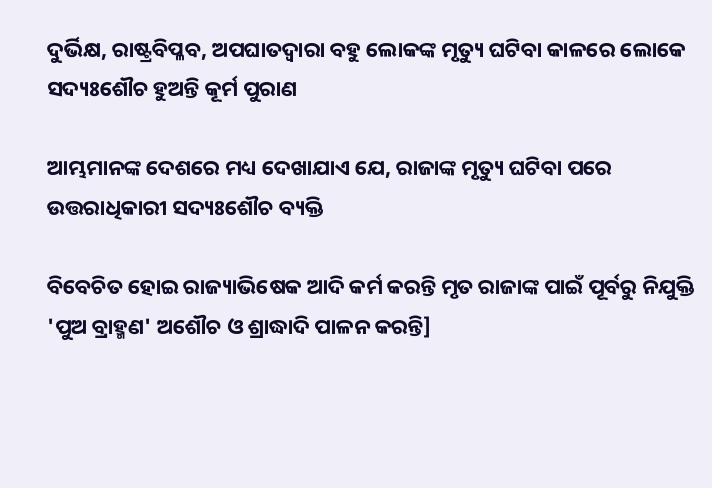ଦୁର୍ଭିକ୍ଷ, ରାଷ୍ଟ୍ରବିପ୍ଳବ, ଅପଘାତଦ୍ୱାରା ବହୁ ଲୋକଙ୍କ ମୃତ୍ୟୁ ଘଟିବା କାଳରେ ଲୋକେ ସଦ୍ୟଃଶୌଚ ହୁଅନ୍ତି କୂର୍ମ ପୁରାଣ

ଆମ୍ଭମାନଙ୍କ ଦେଶରେ ମଧ୍ୟ ଦେଖାଯାଏ ଯେ, ରାଜାଙ୍କ ମୃତ୍ୟୁ ଘଟିବା ପରେ ଉତ୍ତରାଧିକାରୀ ସଦ୍ୟଃଶୌଚ ବ୍ୟକ୍ତି

ବିବେଚିତ ହୋଇ ରାଜ୍ୟାଭିଷେକ ଆଦି କର୍ମ କରନ୍ତି ମୃତ ରାଜାଙ୍କ ପାଇଁ ପୂର୍ବରୁ ନିଯୁକ୍ତି 'ପୁଅ ବ୍ରାହ୍ମଣ' ଅଶୌଚ ଓ ଶ୍ରାଦ୍ଧାଦି ପାଳନ କରନ୍ତି]